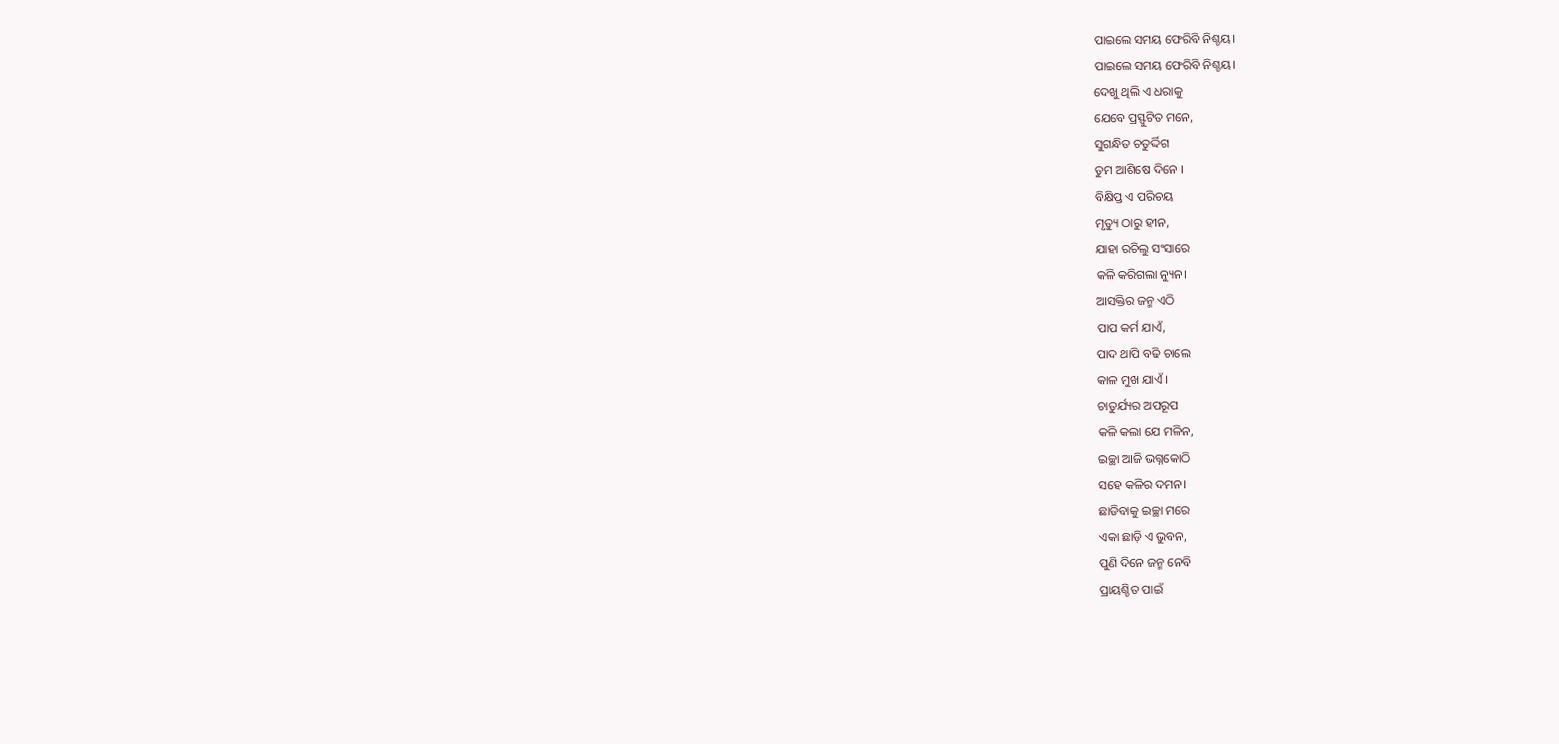ପାଇଲେ ସମୟ ଫେରିବି ନିଶ୍ଚୟ।
ପାଇଲେ ସମୟ ଫେରିବି ନିଶ୍ଚୟ।
ଦେଖୁ ଥିଲି ଏ ଧରାକୁ
ଯେବେ ପ୍ରସ୍ଫୁଟିତ ମନେ,
ସୁଗନ୍ଧିତ ଚତୁର୍ଦ୍ଦିଗ
ତୁମ ଆଶିଷେ ଦିନେ ।
ବିକ୍ଷିପ୍ତ ଏ ପରିଚୟ
ମୃତ୍ୟୁ ଠାରୁ ହୀନ,
ଯାହା ରଚିଲୁ ସଂସାରେ
କଳି କରିଗଲା ନ୍ୟୁନ।
ଆସକ୍ତିର ଜନ୍ମ ଏଠି
ପାପ କର୍ମ ଯାଏଁ,
ପାଦ ଥାପି ବଢି ଚାଲେ
କାଳ ମୁଖ ଯାଏଁ ।
ଚାତୁର୍ଯ୍ୟର ଅପରୂପ
କଳି କଲା ଯେ ମଳିନ,
ଇଚ୍ଛା ଆଜି ଭଗ୍ନକୋଠି
ସହେ କଳିର ଦମନ।
ଛାଡିବାକୁ ଇଚ୍ଛା ମରେ
ଏକା ଛାଡ଼ି ଏ ଭୁବନ,
ପୁଣି ଦିନେ ଜନ୍ମ ନେବି
ପ୍ରାୟଶ୍ଚିତ ପାଇଁ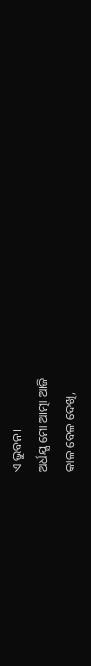ଏ ଭୁବନ।
ଅର୍ଧଯ୍ଯ ମୋ ଆତ୍ମା ଆଜି
କାଳ ବେଳ ଦେଖି,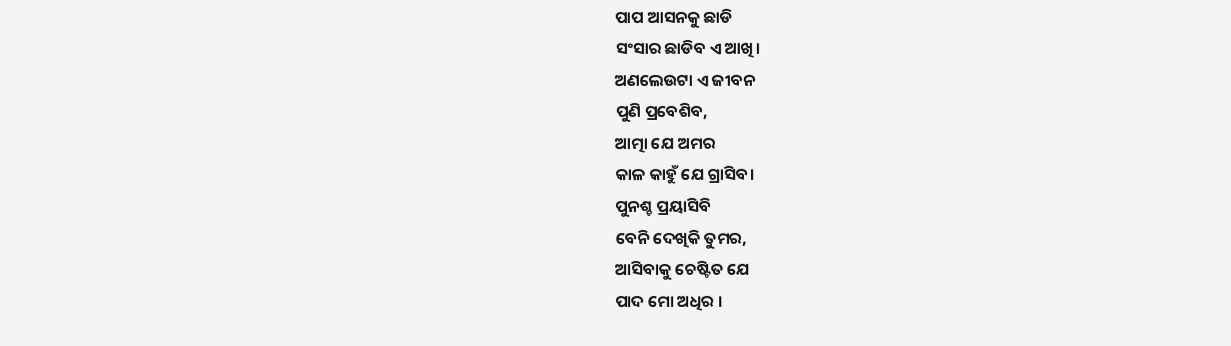ପାପ ଆସନକୁ ଛାଡି
ସଂସାର ଛାଡିବ ଏ ଆଖି।
ଅଣଲେଉଟା ଏ ଜୀବନ
ପୁଣି ପ୍ରବେଶିବ,
ଆତ୍ମା ଯେ ଅମର
କାଳ କାହୁଁ ଯେ ଗ୍ରାସିବ।
ପୁନଶ୍ଚ ପ୍ରୟାସିବି
ବେନି ଦେଖିକି ତୁମର,
ଆସିବାକୁ ଚେଷ୍ଟିତ ଯେ
ପାଦ ମୋ ଅଧିର ।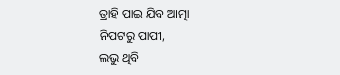ତ୍ରାହି ପାଇ ଯିବ ଆତ୍ମା
ନିପଟରୁ ପାପୀ,
ଲଭୁ ଥିବି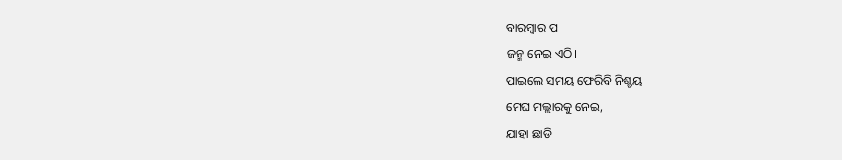ବାରମ୍ବାର ପ
ଜନ୍ମ ନେଇ ଏଠି।
ପାଇଲେ ସମୟ ଫେରିବି ନିଶ୍ଚୟ
ମେଘ ମଲ୍ଲାରକୁ ନେଇ,
ଯାହା ଛାଡି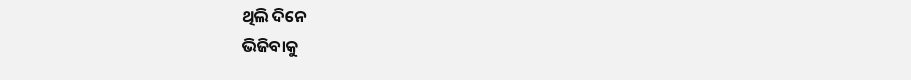ଥିଲି ଦିନେ
ଭିଜିବାକୁ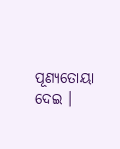ପୂଣ୍ୟତୋୟା ଦେଇ ।